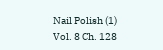Nail Polish (1)
Vol. 8 Ch. 128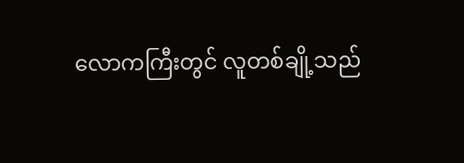လောကကြီးတွင် လူတစ်ချို့သည်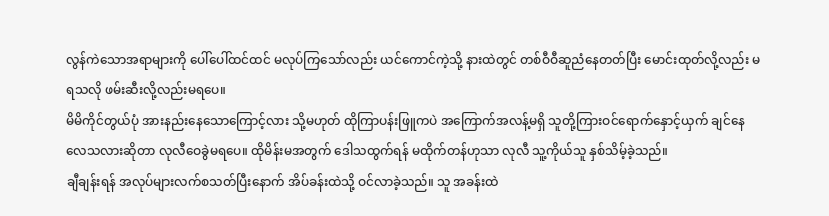လွန်ကဲသောအရာများကို ပေါ်ပေါ်ထင်ထင် မလုပ်ကြသော်လည်း ယင်ကောင်ကဲ့သို့ နားထဲတွင် တစ်ဝီဝီဆူညံနေတတ်ပြီး မောင်းထုတ်လို့လည်း မရသလို ဖမ်းဆီးလို့လည်းမရပေ။
မိမိကိုင်တွယ်ပုံ အားနည်းနေသောကြောင့်လား သို့မဟုတ် ထိုကြာပန်းဖြူကပဲ အကြောက်အလန့်မရှိ သူတို့ကြားဝင်ရောက်နှောင့်ယှက် ချင်နေလေသလားဆိုတာ လုလီဝေခွဲမရပေ။ ထိုမိန်းမအတွက် ဒေါသထွက်ရန် မထိုက်တန်ဟုသာ လုလီ သူ့ကိုယ်သူ နှစ်သိမ့်ခဲ့သည်။
ချီချန်းရန် အလုပ်များလက်စသတ်ပြီးနောက် အိပ်ခန်းထဲသို့ ဝင်လာခဲ့သည်။ သူ အခန်းထဲ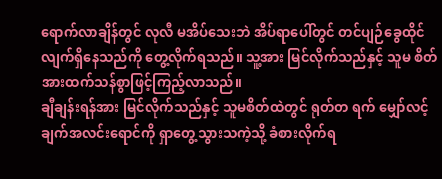ရောက်လာချိန်တွင် လုလီ မအိပ်သေးဘဲ အိပ်ရာပေါ်တွင် တင်ပျဉ်ခွေထိုင်လျက်ရှိနေသည်ကို တွေ့လိုက်ရသည်။ သူ့အား မြင်လိုက်သည်နှင့် သူမ စိတ်အားထက်သန်စွာဖြင့်ကြည့်လာသည်။
ချီချန်းရန်အား မြင်လိုက်သည်နှင့် သူမစိတ်ထဲတွင် ရုတ်တ ရက် မျှော်လင့်ချက်အလင်းရောင်ကို ရှာတွေ့သွားသကဲ့သို့ ခံစားလိုက်ရ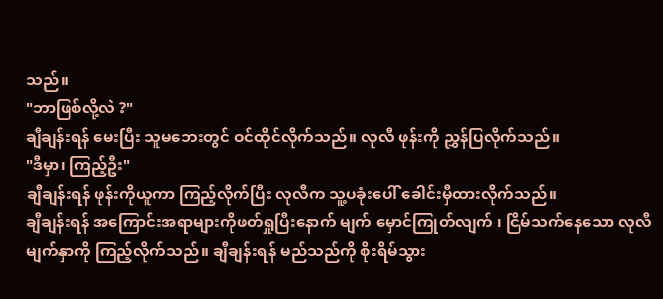သည်။
"ဘာဖြစ်လို့လဲ ?"
ချီချန်းရန် မေးပြီး သူမဘေးတွင် ဝင်ထိုင်လိုက်သည်။ လုလီ ဖုန်းကို ညွှန်ပြလိုက်သည်။
"ဒီမှာ၊ ကြည့်ဦး"
ချီချန်းရန် ဖုန်းကိုယူကာ ကြည့်လိုက်ပြီး လုလီက သူ့ပခုံးပေါ် ခေါင်းမှီထားလိုက်သည်။
ချီချန်းရန် အကြောင်းအရာများကိုဖတ်ရှုပြီးနောက် မျက် မှောင်ကြုတ်လျက် ၊ ငြိမ်သက်နေသော လုလီမျက်နှာကို ကြည့်လိုက်သည်။ ချီချန်းရန် မည်သည်ကို စိုးရိမ်သွား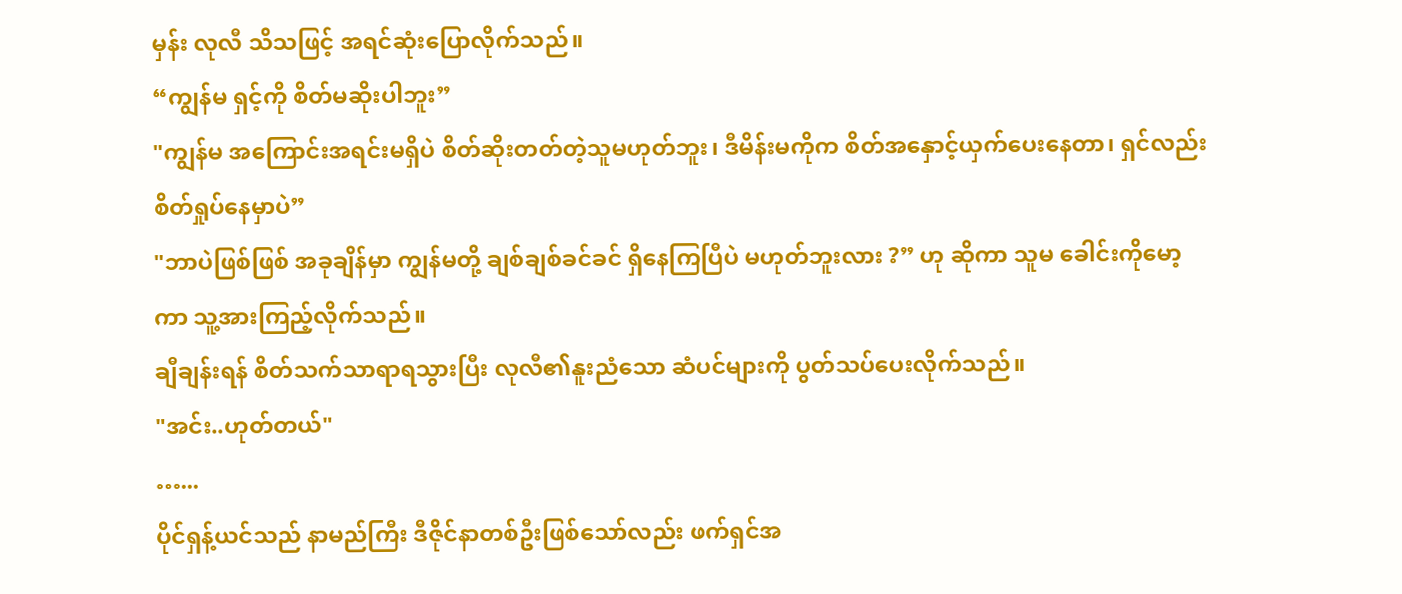မှန်း လုလီ သိသဖြင့် အရင်ဆုံးပြောလိုက်သည်။
“ကျွန်မ ရှင့်ကို စိတ်မဆိုးပါဘူး”
"ကျွန်မ အကြောင်းအရင်းမရှိပဲ စိတ်ဆိုးတတ်တဲ့သူမဟုတ်ဘူး၊ ဒီမိန်းမကိုက စိတ်အနှောင့်ယှက်ပေးနေတာ၊ ရှင်လည်း စိတ်ရှုပ်နေမှာပဲ”
"ဘာပဲဖြစ်ဖြစ် အခုချိန်မှာ ကျွန်မတို့ ချစ်ချစ်ခင်ခင် ရှိနေကြပြီပဲ မဟုတ်ဘူးလား ?” ဟု ဆိုကာ သူမ ခေါင်းကိုမော့ကာ သူ့အားကြည့်လိုက်သည်။
ချီချန်းရန် စိတ်သက်သာရာရသွားပြီး လုလီ၏နူးညံသော ဆံပင်များကို ပွတ်သပ်ပေးလိုက်သည်။
"အင်း..ဟုတ်တယ်"
…...
ပိုင်ရှန့်ယင်သည် နာမည်ကြီး ဒီဇိုင်နာတစ်ဦးဖြစ်သော်လည်း ဖက်ရှင်အ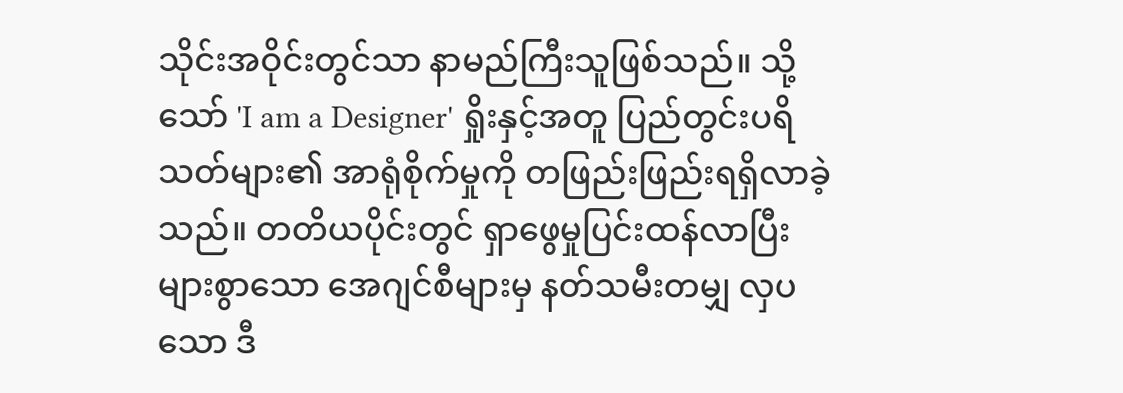သိုင်းအဝိုင်းတွင်သာ နာမည်ကြီးသူဖြစ်သည်။ သို့သော် 'I am a Designer' ရှိုးနှင့်အတူ ပြည်တွင်းပရိသတ်များ၏ အာရုံစိုက်မှုကို တဖြည်းဖြည်းရရှိလာခဲ့သည်။ တတိယပိုင်းတွင် ရှာဖွေမှုပြင်းထန်လာပြီး များစွာသော အေဂျင်စီများမှ နတ်သမီးတမျှ လှပသော ဒီ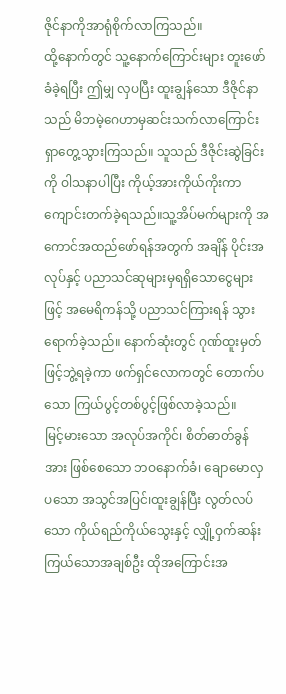ဇိုင်နာကိုအာရုံစိုက်လာကြသည်။
ထို့နောက်တွင် သူ့နောက်ကြောင်းများ တူးဖော်ခံခဲ့ရပြီး ဤမျှ လှပပြီး ထူးချွန်သော ဒီဇိုင်နာသည် မိဘမဲ့ဂေဟာမှဆင်းသက်လာကြောင်းရှာတွေ့သွားကြသည်။ သူသည် ဒီဇိုင်းဆွဲခြင်းကို ဝါသနာပါပြီး ကိုယ့်အားကိုယ်ကိုးကာ ကျောင်းတက်ခဲ့ရသည်။သူ့အိပ်မက်များကို အကောင်အထည်ဖော်ရန်အတွက် အချိန် ပိုင်းအလုပ်နှင့် ပညာသင်ဆုများမှရရှိသောငွေများဖြင့် အမေရိကန်သို့ ပညာသင်ကြားရန် သွားရောက်ခဲ့သည်။ နောက်ဆုံးတွင် ဂုဏ်ထူးမှတ်ဖြင့်ဘွဲ့ရခဲ့ကာ ဖက်ရှင်လောကတွင် တောက်ပ သော ကြယ်ပွင့်တစ်ပွင့်ဖြစ်လာခဲ့သည်။
မြင့်မားသော အလုပ်အကိုင်၊ စိတ်ဓာတ်ခွန်အား ဖြစ်စေသော ဘဝနောက်ခံ၊ ချောမောလှပသော အသွင်အပြင်၊ထူးချွန်ပြီး လွတ်လပ်သော ကိုယ်ရည်ကိုယ်သွေးနှင့် လျှို့ဝှက်ဆန်းကြယ်သောအချစ်ဦး ထိုအကြောင်းအ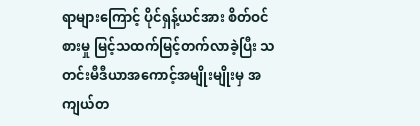ရာများကြောင့် ပိုင်ရှန့်ယင်အား စိတ်ဝင်စားမှု မြင့်သထက်မြင့်တက်လာခဲ့ပြီး သတင်းမီဒီယာအကောင့်အမျိုးမျိုးမှ အကျယ်တ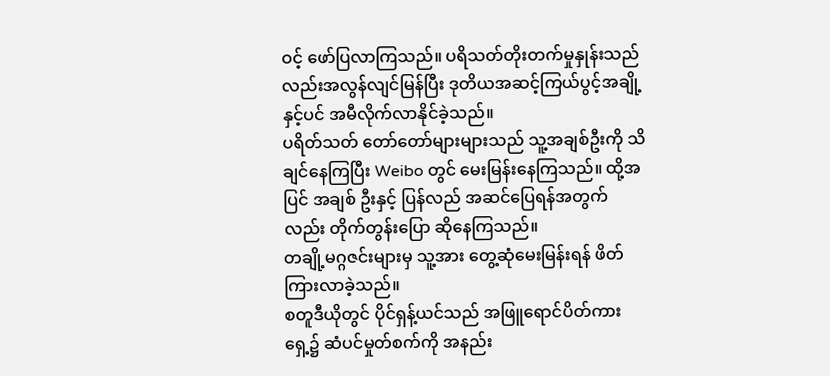ဝင့် ဖော်ပြလာကြသည်။ ပရိသတ်တိုးတက်မှုနှုန်းသည်လည်းအလွန်လျင်မြန်ပြီး ဒုတိယအဆင့်ကြယ်ပွင့်အချို့နှင့်ပင် အမီလိုက်လာနိုင်ခဲ့သည်။
ပရိတ်သတ် တော်တော်များများသည် သူ့အချစ်ဦးကို သိချင်နေကြပြီး Weibo တွင် မေးမြန်းနေကြသည်။ ထို့အပြင် အချစ် ဦးနှင့် ပြန်လည် အဆင်ပြေရန်အတွက်လည်း တိုက်တွန်းပြော ဆိုနေကြသည်။
တချို့မဂ္ဂဇင်းများမှ သူ့အား တွေ့ဆုံမေးမြန်းရန် ဖိတ်ကြားလာခဲ့သည်။
စတူဒီယိုတွင် ပိုင်ရှန့်ယင်သည် အဖြူရောင်ပိတ်ကားရှေ့၌ ဆံပင်မှုတ်စက်ကို အနည်း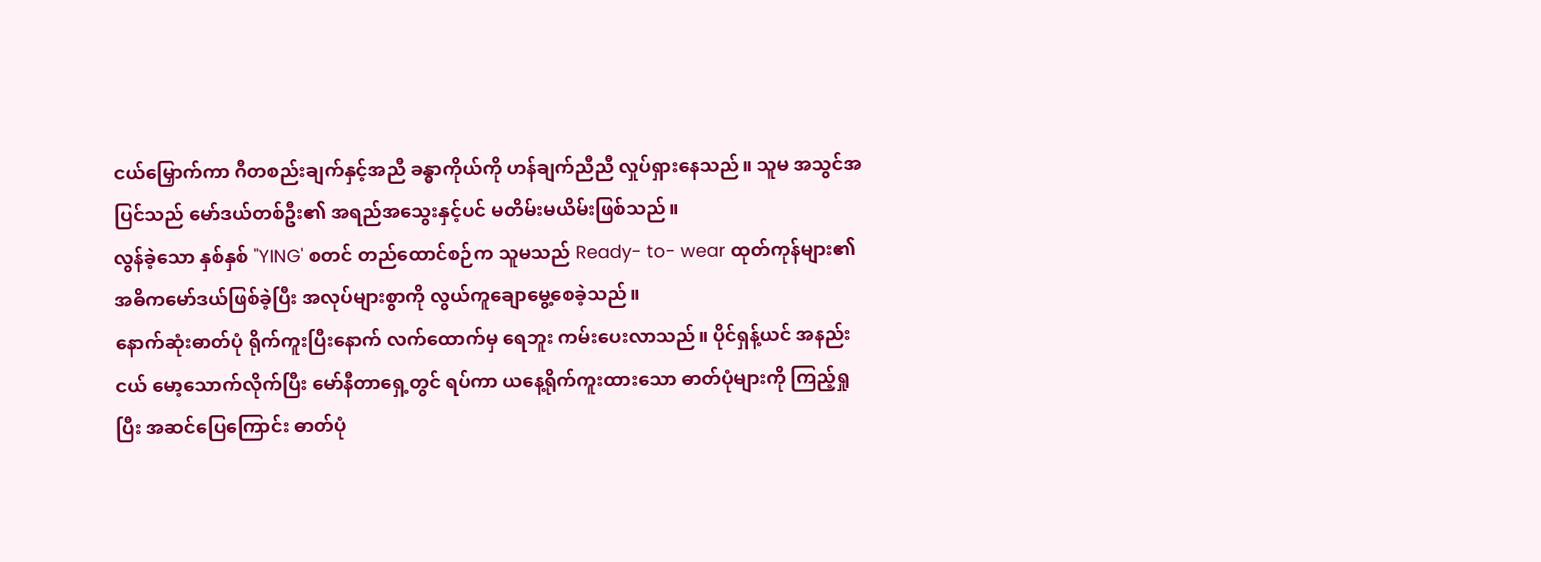ငယ်မြှောက်ကာ ဂီတစည်းချက်နှင့်အညီ ခန္ဓာကိုယ်ကို ဟန်ချက်ညီညီ လှုပ်ရှားနေသည်။ သူမ အသွင်အပြင်သည် မော်ဒယ်တစ်ဦး၏ အရည်အသွေးနှင့်ပင် မတိမ်းမယိမ်းဖြစ်သည်။
လွန်ခဲ့သော နှစ်နှစ် "YING' စတင် တည်ထောင်စဉ်က သူမသည် Ready- to- wear ထုတ်ကုန်များ၏ အဓိကမော်ဒယ်ဖြစ်ခဲ့ပြီး အလုပ်များစွာကို လွယ်ကူချောမွေ့စေခဲ့သည်။
နောက်ဆုံးဓာတ်ပုံ ရိုက်ကူးပြီးနောက် လက်ထောက်မှ ရေဘူး ကမ်းပေးလာသည်။ ပိုင်ရှန့်ယင် အနည်းငယ် မော့သောက်လိုက်ပြီး မော်နီတာရှေ့တွင် ရပ်ကာ ယနေ့ရိုက်ကူးထားသော ဓာတ်ပုံများကို ကြည့်ရှုပြီး အဆင်ပြေကြောင်း ဓာတ်ပုံ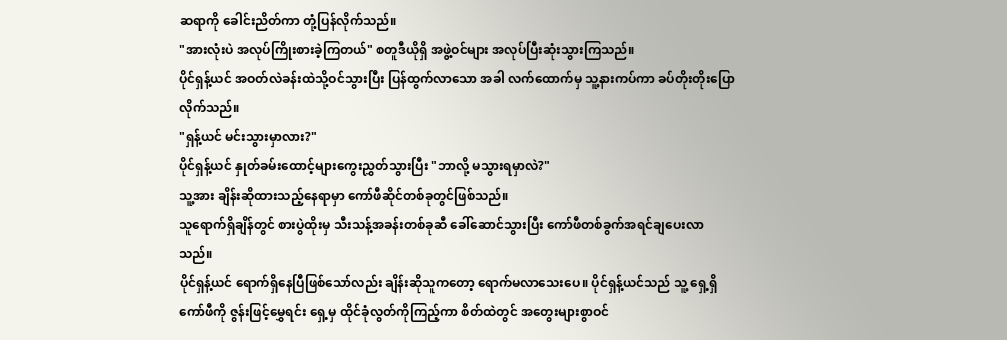ဆရာကို ခေါင်းညိတ်ကာ တုံ့ပြန်လိုက်သည်။
"အားလုံးပဲ အလုပ်ကြိုးစားခဲ့ကြတယ်" စတူဒီယိုရှိ အဖွဲ့ဝင်များ အလုပ်ပြီးဆုံးသွားကြသည်။
ပိုင်ရှန့်ယင် အဝတ်လဲခန်းထဲသို့ဝင်သွားပြီး ပြန်ထွက်လာသော အခါ လက်ထောက်မှ သူ့နားကပ်ကာ ခပ်တိုးတိုးပြောလိုက်သည်။
"ရှန့်ယင် မင်းသွားမှာလား?"
ပိုင်ရှန့်ယင် နှုတ်ခမ်းထောင့်များကွေးညွှတ်သွားပြီး "ဘာလို့ မသွားရမှာလဲ?"
သူ့အား ချိန်းဆိုထားသည့်နေရာမှာ ကော်ဖီဆိုင်တစ်ခုတွင်ဖြစ်သည်။
သူရောက်ရှိချိန်တွင် စားပွဲထိုးမှ သီးသန့်အခန်းတစ်ခုဆီ ခေါ်ဆောင်သွားပြီး ကော်ဖီတစ်ခွက်အရင်ချပေးလာသည်။
ပိုင်ရှန့်ယင် ရောက်ရှိနေပြီဖြစ်သော်လည်း ချိန်းဆိုသူကတော့ ရောက်မလာသေးပေ။ ပိုင်ရှန့်ယင်သည် သူ့ ရှေ့ရှိ ကော်ဖီကို ဇွန်းဖြင့်မွှေရင်း ရှေ့မှ ထိုင်ခုံလွတ်ကိုကြည့်ကာ စိတ်ထဲတွင် အတွေးများစွာဝင်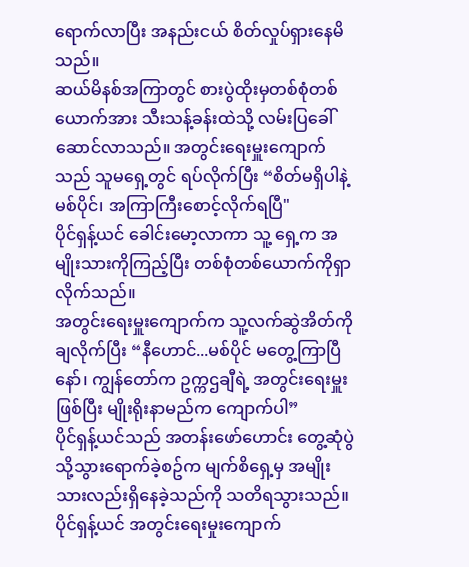ရောက်လာပြီး အနည်းငယ် စိတ်လှုပ်ရှားနေမိသည်။
ဆယ်မိနစ်အကြာတွင် စားပွဲထိုးမှတစ်စုံတစ်ယောက်အား သီးသန့်ခန်းထဲသို့ လမ်းပြခေါ်ဆောင်လာသည်။ အတွင်းရေးမှူးကျောက်သည် သူမရှေ့တွင် ရပ်လိုက်ပြီး “စိတ်မရှိပါနဲ့ မစ်ပိုင်၊ အကြာကြီးစောင့်လိုက်ရပြီ"
ပိုင်ရှန့်ယင် ခေါင်းမော့လာကာ သူ့ ရှေ့က အမျိုးသားကိုကြည့်ပြီး တစ်စုံတစ်ယောက်ကိုရှာလိုက်သည်။
အတွင်းရေးမှူးကျောက်က သူ့လက်ဆွဲအိတ်ကို ချလိုက်ပြီး “နီဟောင်...မစ်ပိုင် မတွေ့ကြာပြီနော်၊ ကျွန်တော်က ဥက္ကဌချီရဲ့ အတွင်းရေးမှူးဖြစ်ပြီး မျိုးရိုးနာမည်က ကျောက်ပါ”
ပိုင်ရှန့်ယင်သည် အတန်းဖော်ဟောင်း တွေ့ဆုံပွဲသို့သွားရောက်ခဲ့စဥ်က မျက်စိရှေ့မှ အမျိုးသားလည်းရှိနေခဲ့သည်ကို သတိရသွားသည်။
ပိုင်ရှန့်ယင် အတွင်းရေးမှုးကျောက်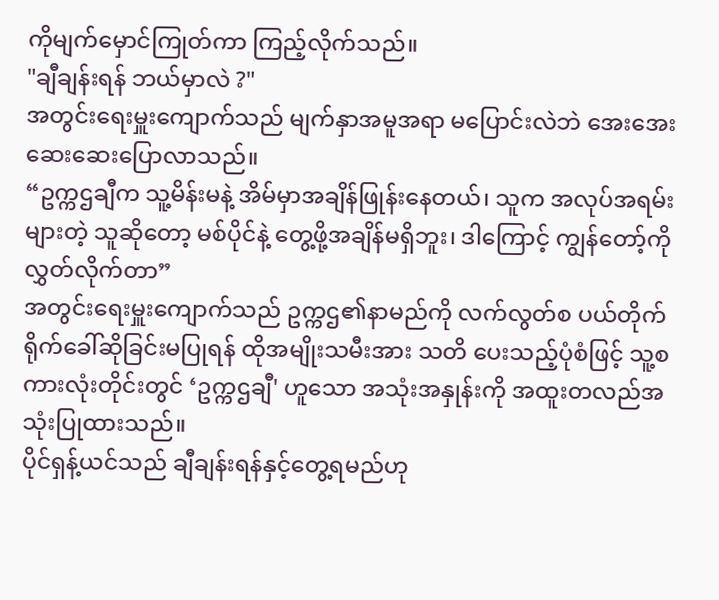ကိုမျက်မှောင်ကြုတ်ကာ ကြည့်လိုက်သည်။
"ချီချန်းရန် ဘယ်မှာလဲ ?"
အတွင်းရေးမှူးကျောက်သည် မျက်နှာအမူအရာ မပြောင်းလဲဘဲ အေးအေးဆေးဆေးပြောလာသည်။
“ဥက္ကဌချီက သူ့မိန်းမနဲ့ အိမ်မှာအချိန်ဖြုန်းနေတယ်၊ သူက အလုပ်အရမ်းများတဲ့ သူဆိုတော့ မစ်ပိုင်နဲ့ တွေ့ဖို့အချိန်မရှိဘူး၊ ဒါကြောင့် ကျွန်တော့်ကို လွှတ်လိုက်တာ”
အတွင်းရေးမှူးကျောက်သည် ဥက္ကဌ၏နာမည်ကို လက်လွတ်စ ပယ်တိုက်ရိုက်ခေါ်ဆိုခြင်းမပြုရန် ထိုအမျိုးသမီးအား သတိ ပေးသည့်ပုံစံဖြင့် သူ့စကားလုံးတိုင်းတွင် ‘ဥက္ကဌချီ' ဟူသော အသုံးအနှုန်းကို အထူးတလည်အသုံးပြုထားသည်။
ပိုင်ရှန့်ယင်သည် ချီချန်းရန်နှင့်တွေ့ရမည်ဟု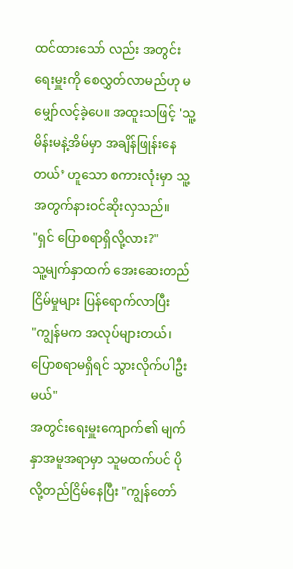ထင်ထားသော် လည်း အတွင်းရေးမှူးကို စေလွှတ်လာမည်ဟု မမျှော်လင့်ခဲ့ပေ။ အထူးသဖြင့် 'သူ့မိန်းမနဲ့အိမ်မှာ အချိန်ဖြုန်းနေတယ်’ ဟူသော စကားလုံးမှာ သူ့အတွက်နားဝင်ဆိုးလှသည်။
"ရှင် ပြောစရာရှိလို့လား?"
သူ့မျက်နှာထက် အေးဆေးတည်ငြိမ်မှုများ ပြန်ရောက်လာပြီး
"ကျွန်မက အလုပ်များတယ်၊ ပြောစရာမရှိရင် သွားလိုက်ပါဦးမယ်"
အတွင်းရေးမှူးကျောက်၏ မျက်နှာအမူအရာမှာ သူမထက်ပင် ပိုလို့တည်ငြိမ်နေပြီး "ကျွန်တော်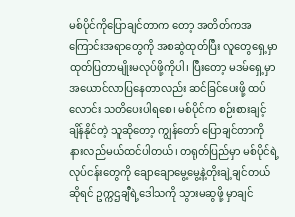မစ်ပိုင်ကိုပြောချင်တာက တော့ အတိတ်ကအကြောင်းအရာတွေကို အစဆွဲထုတ်ပြီး လူတွေရှေ့မှာ ထုတ်ပြတာမျိုးမလုပ်ဖို့ကိုပါ၊ ပြီးတော့ မဒမ်ရှေ့မှာ အယောင်လာပြနေတာလည်း ဆင်ခြင်ပေးဖို့ ထပ်လောင်း သတိပေးပါရစေ၊ မစ်ပိုင်က စဉ်းစားချင့်ချိန်နိုင်တဲ့ သူဆိုတော့ ကျွန်တော် ပြောချင်တာကို နားလည်မယ်ထင်ပါတယ်၊ တရုတ်ပြည်မှာ မစ်ပိုင်ရဲ့လုပ်ငန်းတွေကို ချောချောမွေ့မွေ့နဲ့တိုးချဲ့ချင်တယ်ဆိုရင် ဥက္ကဌချီရဲ့ဒေါသကို သွားမဆွဖို့ မှာချင်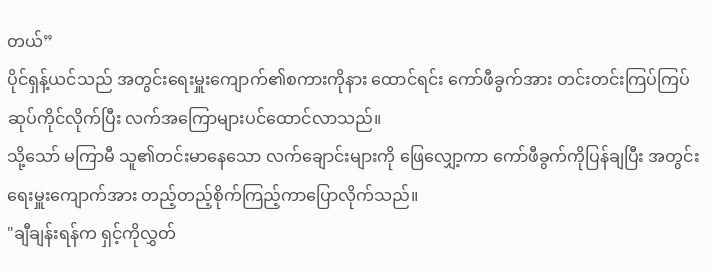တယ်”
ပိုင်ရှန့်ယင်သည် အတွင်းရေးမှူးကျောက်၏စကားကိုနား ထောင်ရင်း ကော်ဖီခွက်အား တင်းတင်းကြပ်ကြပ်ဆုပ်ကိုင်လိုက်ပြီး လက်အကြောများပင်ထောင်လာသည်။
သို့သော် မကြာမီ သူ၏တင်းမာနေသော လက်ချောင်းများကို ဖြေလျှော့ကာ ကော်ဖီခွက်ကိုပြန်ချပြီး အတွင်းရေးမှူးကျောက်အား တည့်တည့်စိုက်ကြည့်ကာပြောလိုက်သည်။
"ချီချန်းရန်က ရှင့်ကိုလွှတ်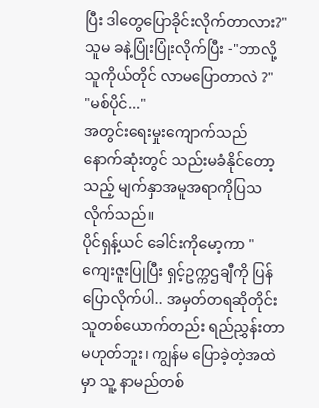ပြီး ဒါတွေပြောခိုင်းလိုက်တာလား?"
သူမ ခနဲ့ပြုံးပြုံးလိုက်ပြီး -"ဘာလို့ သူကိုယ်တိုင် လာမပြောတာလဲ ?"
"မစ်ပိုင်..."
အတွင်းရေးမှုးကျောက်သည် နောက်ဆုံးတွင် သည်းမခံနိုင်တော့သည့် မျက်နှာအမူအရာကိုပြသလိုက်သည်။
ပိုင်ရှန့်ယင် ခေါင်းကိုမော့ကာ "ကျေးဇူးပြုပြီး ရှင့်ဥက္ကဌချီကို ပြန်ပြောလိုက်ပါ.. အမှတ်တရဆိုတိုင်း သူတစ်ယောက်တည်း ရည်ညွှန်းတာမဟုတ်ဘူး၊ ကျွန်မ ပြောခဲ့တဲ့အထဲမှာ သူ့ နာမည်တစ်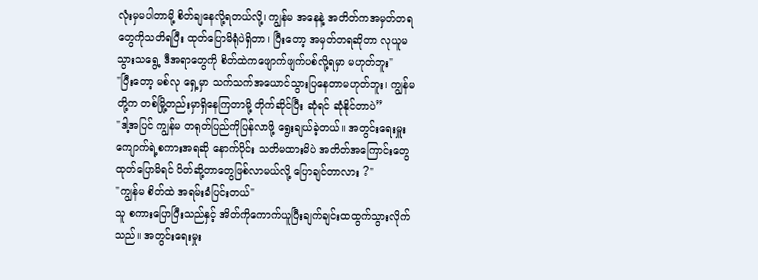လုံးမှမပါတာမို့ စိတ်ချနေလို့ရတယ်လို့၊ ကျွန်မ အနေနဲ့ အတိတ်ကအမှတ်တရတွေကိုသတိရပြီး ထုတ်ပြောမိရုံပဲရှိတာ၊ ပြီးတော့ အမှတ်တရဆိုတာ လုယူမသွားသရွေ့ ဒီအရာတွေကို စိတ်ထဲကဖျောက်ဖျက်ပစ်လို့ရမှာ မဟုတ်ဘူး"
"ပြီးတော့ မစ်လု ရှေ့မှာ သက်သက်အယောင်သွားပြနေတာမဟုတ်ဘူး၊ ကျွန်မတို့က တစ်မြို့တည်းမှာရှိနေကြတာမို့ တိုက်ဆိုင်ပြီး ဆုံရင် ဆုံနိုင်တာပဲ”
"ဒါ့အပြင် ကျွန်မ တရုတ်ပြည်ကိုပြန်လာဖို့ ရွေးချယ်ခဲ့တယ်။ အတွင်းရေးမှူးကျောက်ရဲ့စကားအရဆို နောက်ပိုင်း သတိမထားမိပဲ အတိတ်အကြောင်းတွေထုတ်ပြောမိရင် ပိတ်ဆို့တာတွေဖြစ်လာမယ်လို့ ပြောချင်တာလား ?"
"ကျွန်မ စိတ်ထဲ အရမ်းခံပြင်းတယ်"
သူ စကားပြောပြီးသည်နှင့် အိတ်ကိုကောက်ယူပြီးချက်ချင်းထထွက်သွားလိုက်သည်။ အတွင်းရေးမှုး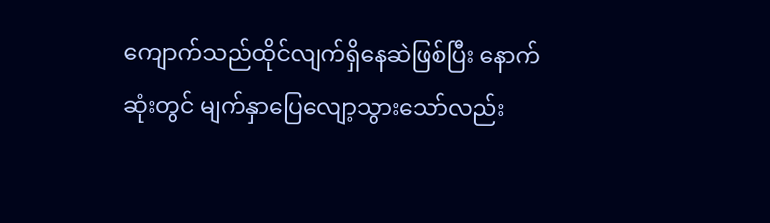ကျောက်သည်ထိုင်လျက်ရှိနေဆဲဖြစ်ပြီး နောက်ဆုံးတွင် မျက်နှာပြေလျော့သွားသော်လည်း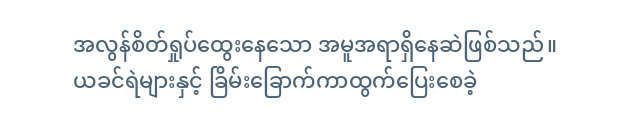အလွန်စိတ်ရှုပ်ထွေးနေသော အမူအရာရှိနေဆဲဖြစ်သည်။
ယခင်ရဲများနှင့် ခြိမ်းခြောက်ကာထွက်ပြေးစေခဲ့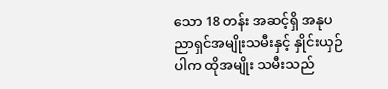သော 18 တန်း အဆင့်ရှိ အနုပညာရှင်အမျိုးသမီးနှင့် နှိုင်းယှဉ်ပါက ထိုအမျိုး သမီးသည်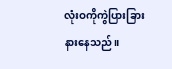လုံးဝကိုကွဲပြားခြားနားနေသည်။